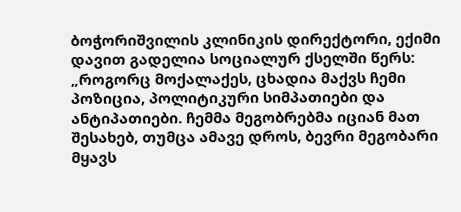ბოჭორიშვილის კლინიკის დირექტორი, ექიმი დავით გადელია სოციალურ ქსელში წერს:
„როგორც მოქალაქეს, ცხადია მაქვს ჩემი პოზიცია, პოლიტიკური სიმპათიები და ანტიპათიები. ჩემმა მეგობრებმა იციან მათ შესახებ, თუმცა ამავე დროს, ბევრი მეგობარი მყავს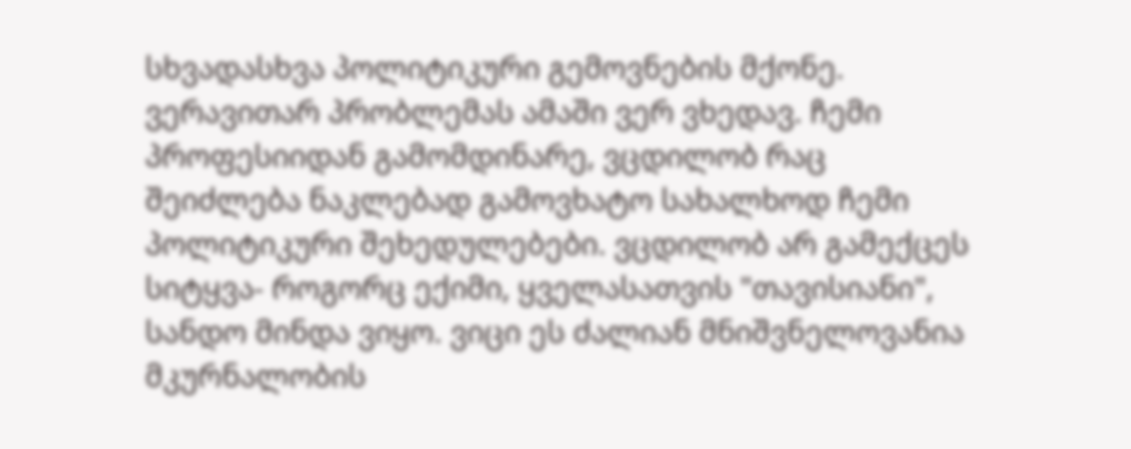სხვადასხვა პოლიტიკური გემოვნების მქონე. ვერავითარ პრობლემას ამაში ვერ ვხედავ. ჩემი პროფესიიდან გამომდინარე, ვცდილობ რაც შეიძლება ნაკლებად გამოვხატო სახალხოდ ჩემი პოლიტიკური შეხედულებები. ვცდილობ არ გამექცეს სიტყვა- როგორც ექიმი, ყველასათვის "თავისიანი", სანდო მინდა ვიყო. ვიცი ეს ძალიან მნიშვნელოვანია მკურნალობის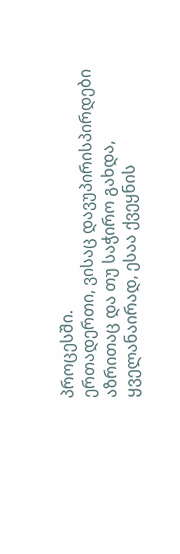პროცესში.
ერთადერთი, ვისაც დავუპირისპირდები აზრითაც და თუ საჭირო გახდა, ყველანაირად, ესაა ქვეყნის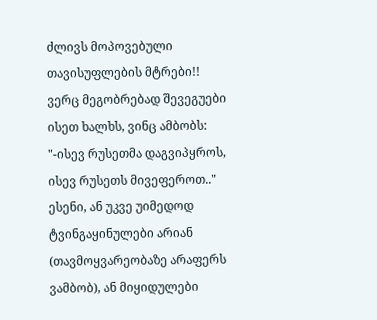ძლივს მოპოვებული თავისუფლების მტრები!! ვერც მეგობრებად შევეგუები ისეთ ხალხს, ვინც ამბობს: "-ისევ რუსეთმა დაგვიპყროს, ისევ რუსეთს მივეფეროთ.." ესენი, ან უკვე უიმედოდ ტვინგაყინულები არიან (თავმოყვარეობაზე არაფერს ვამბობ), ან მიყიდულები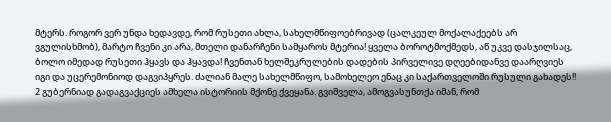მტერს. როგორ ვერ უნდა ხედავდე, რომ რუსეთი ახლა, სახელმწიფოებრივად (ცალკეულ მოქალაქეებს არ ვგულისხმობ), მარტო ჩვენი კი არა, მთელი დანარჩენი სამყაროს მტერია! ყველა ბოროტმოქმედს, აწ უკვე დასჯილსაც, ბოლო იმედად რუსეთი ჰყავს და ჰყავდა! ჩვენთან ხელშეკრულების დადების პირველივე დღეებიდანვე დაარღვიეს იგი და უცერემონიოდ დაგვიპყრეს. ძალიან მალე სახელმწიფო, სამოხელეო ენაც კი საქართველოში რუსული გახადეს!! 2 გუბერნიად გადაგვაქციეს ამხელა ისტორიის მქონე ქვეყანა. გვიშველა, ამოგვასუნთქა იმან, რომ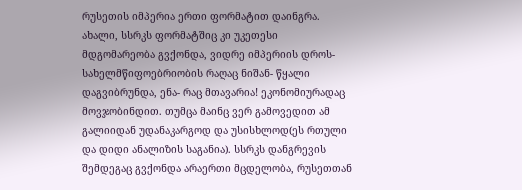რუსეთის იმპერია ერთი ფორმატით დაინგრა. ახალი, სსრკს ფორმატშიც კი უკეთესი მდგომარეობა გვქონდა, ვიდრე იმპერიის დროს- სახელმწიფოებრიობის რაღაც ნიშან- წყალი დაგვიბრუნდა, ენა- რაც მთავარია! ეკონომიურადაც მოვჯობინდით. თუმცა მაინც ვერ გამოვედით ამ გალიიდან უდანაკარგოდ და უსისხლოდ(ეს რთული და დიდი ანალიზის საგანია). სსრკს დანგრევის შემდეგაც გვქონდა არაერთი მცდელობა, რუსეთთან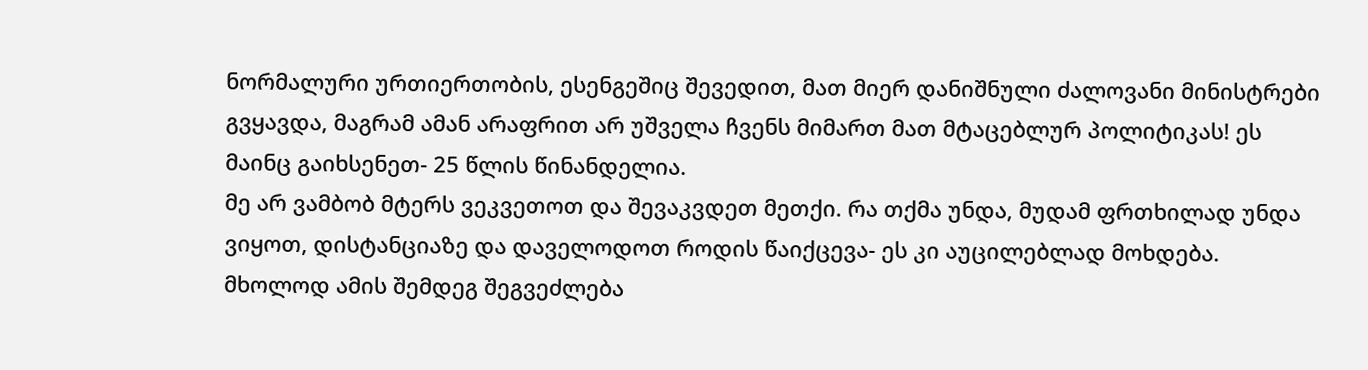ნორმალური ურთიერთობის, ესენგეშიც შევედით, მათ მიერ დანიშნული ძალოვანი მინისტრები გვყავდა, მაგრამ ამან არაფრით არ უშველა ჩვენს მიმართ მათ მტაცებლურ პოლიტიკას! ეს მაინც გაიხსენეთ- 25 წლის წინანდელია.
მე არ ვამბობ მტერს ვეკვეთოთ და შევაკვდეთ მეთქი. რა თქმა უნდა, მუდამ ფრთხილად უნდა ვიყოთ, დისტანციაზე და დაველოდოთ როდის წაიქცევა- ეს კი აუცილებლად მოხდება. მხოლოდ ამის შემდეგ შეგვეძლება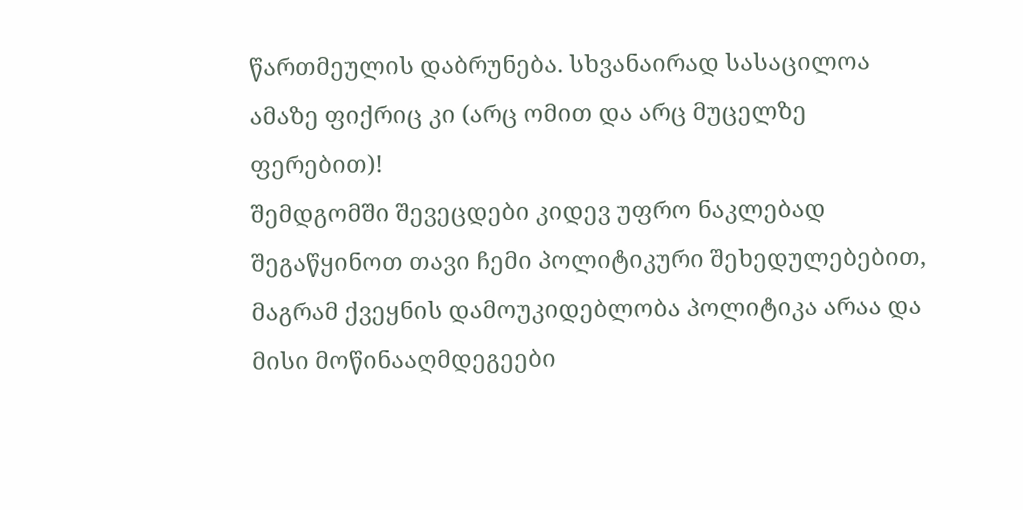წართმეულის დაბრუნება. სხვანაირად სასაცილოა ამაზე ფიქრიც კი (არც ომით და არც მუცელზე ფერებით)!
შემდგომში შევეცდები კიდევ უფრო ნაკლებად შეგაწყინოთ თავი ჩემი პოლიტიკური შეხედულებებით, მაგრამ ქვეყნის დამოუკიდებლობა პოლიტიკა არაა და მისი მოწინააღმდეგეები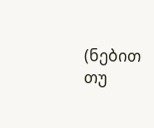(ნებით თუ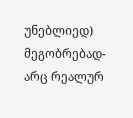უნებლიედ) მეგობრებად- არც რეალურ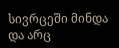სივრცეში მინდა და არც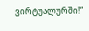ვირტუალურში!“